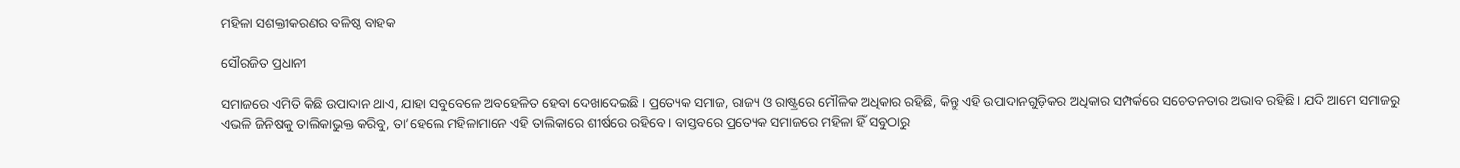ମହିଳା ସଶକ୍ତୀକରଣର ବଳିଷ୍ଠ ବାହକ

ସୌରଜିତ ପ୍ରଧାନୀ

ସମାଜରେ ଏମିତି କିଛି ଉପାଦାନ ଥାଏ, ଯାହା ସବୁବେଳେ ଅବହେଳିତ ହେବା ଦେଖାଦେଇଛି । ପ୍ରତ୍ୟେକ ସମାଜ, ରାଜ୍ୟ ଓ ରାଷ୍ଟ୍ରରେ ମୌଳିକ ଅଧିକାର ରହିଛି, କିନ୍ତୁ ଏହି ଉପାଦାନଗୁଡ଼ିକର ଅଧିକାର ସମ୍ପର୍କରେ ସଚେତନତାର ଅଭାବ ରହିଛି। ଯଦି ଆମେ ସମାଜରୁ ଏଭଳି ଜିନିଷକୁ ତାଲିକାଭୁକ୍ତ କରିବୁ, ତା’ହେଲେ ମହିଳାମାନେ ଏହି ତାଲିକାରେ ଶୀର୍ଷରେ ରହିବେ। ବାସ୍ତବରେ ପ୍ରତ୍ୟେକ ସମାଜରେ ମହିଳା ହିଁ ସବୁଠାରୁ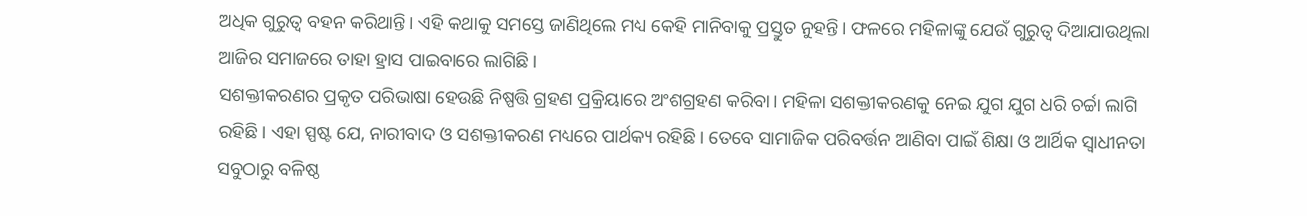ଅଧିକ ଗୁରୁତ୍ୱ ବହନ କରିଥାନ୍ତି। ଏହି କଥାକୁ ସମସ୍ତେ ଜାଣିଥିଲେ ମଧ୍ୟ କେହି ମାନିବାକୁ ପ୍ରସ୍ତୁତ ନୁହନ୍ତି। ଫଳରେ ମହିଳାଙ୍କୁ ଯେଉଁ ଗୁରୁତ୍ୱ ଦିଆଯାଉଥିଲା ଆଜିର ସମାଜରେ ତାହା ହ୍ରାସ ପାଇବାରେ ଲାଗିଛି।
ସଶକ୍ତୀକରଣର ପ୍ରକୃତ ପରିଭାଷା ହେଉଛି ନିଷ୍ପତ୍ତି ଗ୍ରହଣ ପ୍ରକ୍ରିୟାରେ ଅଂଶଗ୍ରହଣ କରିବା। ମହିଳା ସଶକ୍ତୀକରଣକୁ ନେଇ ଯୁଗ ଯୁଗ ଧରି ଚର୍ଚ୍ଚା ଲାଗି ରହିଛି। ଏହା ସ୍ପଷ୍ଟ ଯେ, ନାରୀବାଦ ଓ ସଶକ୍ତୀକରଣ ମଧ୍ୟରେ ପାର୍ଥକ୍ୟ ରହିଛି। ତେବେ ସାମାଜିକ ପରିବର୍ତ୍ତନ ଆଣିବା ପାଇଁ ଶିକ୍ଷା ଓ ଆର୍ଥିକ ସ୍ବାଧୀନତା ସବୁଠାରୁ ବଳିଷ୍ଠ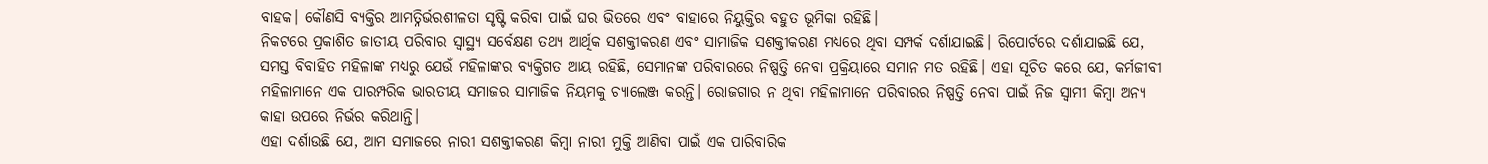ବାହକ। କୌଣସି ବ୍ୟକ୍ତିର ଆମତ୍ନିର୍ଭରଶୀଳତା ସୃଷ୍ଟି କରିବା ପାଇଁ ଘର ଭିତରେ ଏବଂ ବାହାରେ ନିୟୁକ୍ତିର ବହୁତ ଭୂମିକା ରହିଛି।
ନିକଟରେ ପ୍ରକାଶିତ ଜାତୀୟ ପରିବାର ସ୍ବାସ୍ଥ୍ୟ ସର୍ବେକ୍ଷଣ ତଥ୍ୟ ଆର୍ଥିକ ସଶକ୍ତୀକରଣ ଏବଂ ସାମାଜିକ ସଶକ୍ତୀକରଣ ମଧ୍ୟରେ ଥିବା ସମ୍ପର୍କ ଦର୍ଶାଯାଇଛି। ରିପୋର୍ଟରେ ଦର୍ଶାଯାଇଛି ଯେ, ସମସ୍ତ ବିବାହିତ ମହିଳାଙ୍କ ମଧ୍ୟରୁ ଯେଉଁ ମହିଳାଙ୍କର ବ୍ୟକ୍ତିଗତ ଆୟ ରହିଛି, ସେମାନଙ୍କ ପରିବାରରେ ନିଷ୍ପତ୍ତି ନେବା ପ୍ରକ୍ରିୟାରେ ସମାନ ମତ ରହିଛି। ଏହା ସୂଚିତ କରେ ଯେ, କର୍ମଜୀବୀ ମହିଳାମାନେ ଏକ ପାରମ୍ପରିକ ଭାରତୀୟ ସମାଜର ସାମାଜିକ ନିୟମକୁ ଚ୍ୟାଲେଞ୍ଜ କରନ୍ତି। ରୋଜଗାର ନ ଥିବା ମହିଳାମାନେ ପରିବାରର ନିଷ୍ପତ୍ତି ନେବା ପାଇଁ ନିଜ ସ୍ବାମୀ କିମ୍ବା ଅନ୍ୟ କାହା ଉପରେ ନିର୍ଭର କରିଥାନ୍ତି।
ଏହା ଦର୍ଶାଉଛି ଯେ, ଆମ ସମାଜରେ ନାରୀ ସଶକ୍ତୀକରଣ କିମ୍ବା ନାରୀ ମୁକ୍ତି ଆଣିବା ପାଇଁ ଏକ ପାରିବାରିକ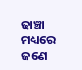ଢାଞ୍ଚା ମଧ୍ୟରେ ଜଣେ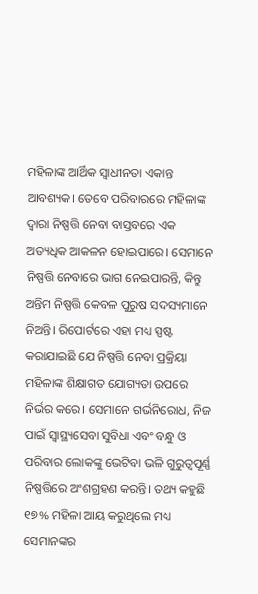ମହିଳାଙ୍କ ଆର୍ଥିକ ସ୍ବାଧୀନତା ଏକାନ୍ତ ଆବଶ୍ୟକ। ତେବେ ପରିବାରରେ ମହିଳାଙ୍କ ଦ୍ୱାରା ନିଷ୍ପତ୍ତି ନେବା ବାସ୍ତବରେ ଏକ ଅତ୍ୟଧିକ ଆକଳନ ହୋଇପାରେ। ସେମାନେ ନିଷ୍ପତ୍ତି ନେବାରେ ଭାଗ ନେଇପାରନ୍ତି, କିନ୍ତୁ ଅନ୍ତିମ ନିଷ୍ପତ୍ତି କେବଳ ପୁରୁଷ ସଦସ୍ୟମାନେ ନିଅନ୍ତି। ରିପୋର୍ଟରେ ଏହା ମଧ୍ୟ ସ୍ପଷ୍ଟ କରାଯାଇଛି ଯେ ନିଷ୍ପତ୍ତି ନେବା ପ୍ରକ୍ରିୟା ମହିଳାଙ୍କ ଶିକ୍ଷାଗତ ଯୋଗ୍ୟତା ଉପରେ ନିର୍ଭର କରେ। ସେମାନେ ଗର୍ଭନିରୋଧ, ନିଜ ପାଇଁ ସ୍ବାସ୍ଥ୍ୟସେବା ସୁବିଧା ଏବଂ ବନ୍ଧୁ ଓ ପରିବାର ଲୋକଙ୍କୁ ଭେଟିବା ଭଳି ଗୁରୁତ୍ୱପୂର୍ଣ୍ଣ ନିଷ୍ପତ୍ତିରେ ଅଂଶଗ୍ରହଣ କରନ୍ତି। ତଥ୍ୟ କହୁଛି ୧୭% ମହିଳା ଆୟ କରୁଥିଲେ ମଧ୍ୟ ସେମାନଙ୍କର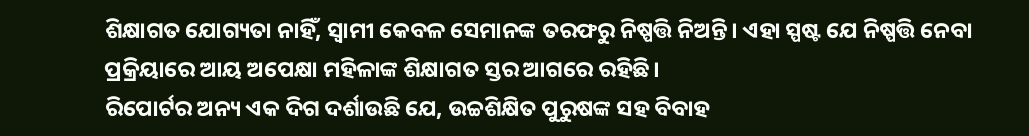ଶିକ୍ଷାଗତ ଯୋଗ୍ୟତା ନାହିଁ, ସ୍ବାମୀ କେବଳ ସେମାନଙ୍କ ତରଫରୁ ନିଷ୍ପତ୍ତି ନିଅନ୍ତି। ଏହା ସ୍ପଷ୍ଟ ଯେ ନିଷ୍ପତ୍ତି ନେବା ପ୍ରକ୍ରିୟାରେ ଆୟ ଅପେକ୍ଷା ମହିଳାଙ୍କ ଶିକ୍ଷାଗତ ସ୍ତର ଆଗରେ ରହିଛି।
ରିପୋର୍ଟର ଅନ୍ୟ ଏକ ଦିଗ ଦର୍ଶାଉଛି ଯେ, ଉଚ୍ଚଶିକ୍ଷିତ ପୁରୁଷଙ୍କ ସହ ବିବାହ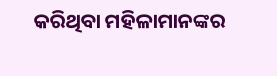କରିଥିବା ମହିଳାମାନଙ୍କର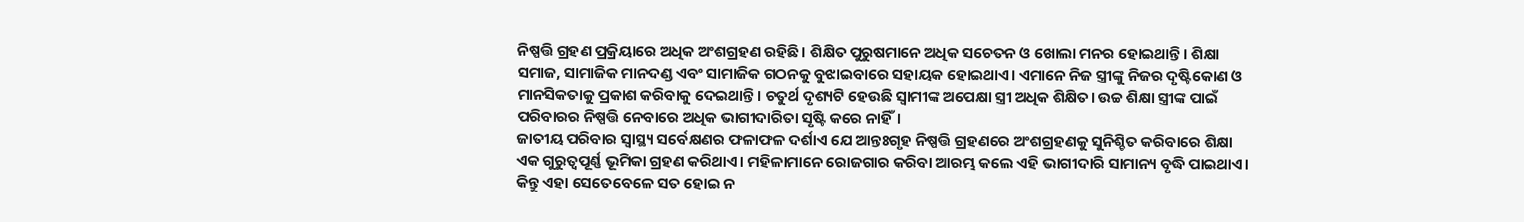ନିଷ୍ପତ୍ତି ଗ୍ରହଣ ପ୍ରକ୍ରିୟାରେ ଅଧିକ ଅଂଶଗ୍ରହଣ ରହିଛି। ଶିକ୍ଷିତ ପୁରୁଷମାନେ ଅଧିକ ସଚେତନ ଓ ଖୋଲା ମନର ହୋଇଥାନ୍ତି। ଶିକ୍ଷା ସମାଜ, ସାମାଜିକ ମାନଦଣ୍ଡ ଏବଂ ସାମାଜିକ ଗଠନକୁ ବୁଝାଇବାରେ ସହାୟକ ହୋଇଥାଏ। ଏମାନେ ନିଜ ସ୍ତ୍ରୀଙ୍କୁ ନିଜର ଦୃଷ୍ଟିକୋଣ ଓ ମାନସିକତାକୁ ପ୍ରକାଶ କରିବାକୁ ଦେଇଥାନ୍ତି। ଚତୁର୍ଥ ଦୃଶ୍ୟଟି ହେଉଛି ସ୍ବାମୀଙ୍କ ଅପେକ୍ଷା ସ୍ତ୍ରୀ ଅଧିକ ଶିକ୍ଷିତ। ଉଚ୍ଚ ଶିକ୍ଷା ସ୍ତ୍ରୀଙ୍କ ପାଇଁ ପରିବାରର ନିଷ୍ପତ୍ତି ନେବାରେ ଅଧିକ ଭାଗୀଦାରିତା ସୃଷ୍ଟି କରେ ନାହିଁ।
ଜାତୀୟ ପରିବାର ସ୍ବାସ୍ଥ୍ୟ ସର୍ବେକ୍ଷଣର ଫଳାଫଳ ଦର୍ଶାଏ ଯେ ଆନ୍ତଃଗୃହ ନିଷ୍ପତ୍ତି ଗ୍ରହଣରେ ଅଂଶଗ୍ରହଣକୁ ସୁନିଶ୍ଚିତ କରିବାରେ ଶିକ୍ଷା ଏକ ଗୁରୁତ୍ୱପୂର୍ଣ୍ଣ ଭୂମିକା ଗ୍ରହଣ କରିଥାଏ। ମହିଳାମାନେ ରୋଜଗାର କରିବା ଆରମ୍ଭ କଲେ ଏହି ଭାଗୀଦାରି ସାମାନ୍ୟ ବୃଦ୍ଧି ପାଇଥାଏ। କିନ୍ତୁ ଏହା ସେତେବେଳେ ସତ ହୋଇ ନ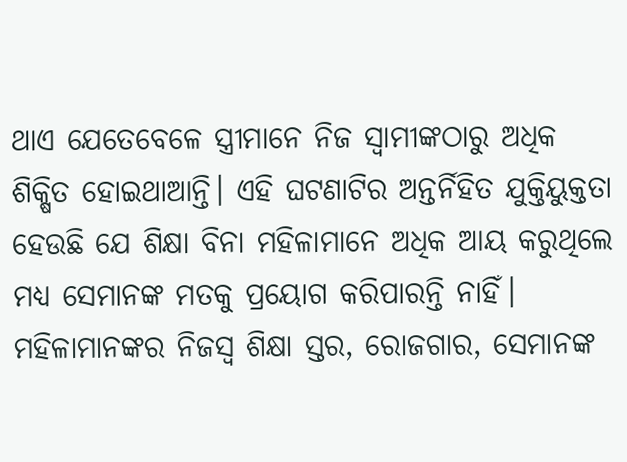ଥାଏ ଯେତେବେଳେ ସ୍ତ୍ରୀମାନେ ନିଜ ସ୍ବାମୀଙ୍କଠାରୁ ଅଧିକ ଶିକ୍ଷିତ ହୋଇଥାଆନ୍ତି। ଏହି ଘଟଣାଟିର ଅନ୍ତର୍ନିହିତ ଯୁକ୍ତିୟୁକ୍ତତା ହେଉଛି ଯେ ଶିକ୍ଷା ବିନା ମହିଳାମାନେ ଅଧିକ ଆୟ କରୁଥିଲେ ମଧ୍ୟ ସେମାନଙ୍କ ମତକୁ ପ୍ରୟୋଗ କରିପାରନ୍ତି ନାହିଁ।
ମହିଳାମାନଙ୍କର ନିଜସ୍ବ ଶିକ୍ଷା ସ୍ତର, ରୋଜଗାର, ସେମାନଙ୍କ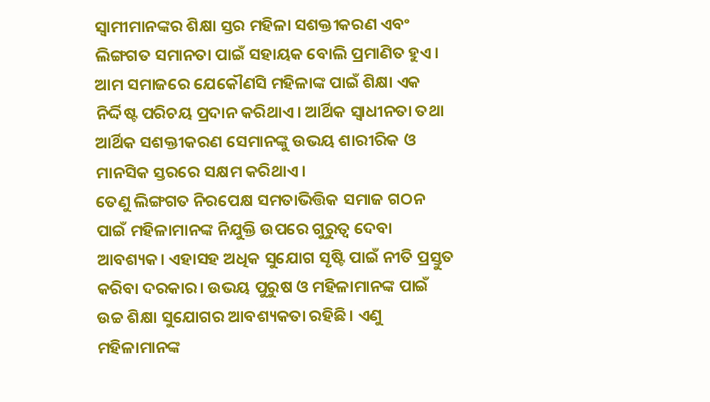ସ୍ବାମୀମାନଙ୍କର ଶିକ୍ଷା ସ୍ତର ମହିଳା ସଶକ୍ତୀକରଣ ଏବଂ ଲିଙ୍ଗଗତ ସମାନତା ପାଇଁ ସହାୟକ ବୋଲି ପ୍ରମାଣିତ ହୁଏ। ଆମ ସମାଜରେ ଯେକୌଣସି ମହିଳାଙ୍କ ପାଇଁ ଶିକ୍ଷା ଏକ ନିର୍ଦ୍ଦିଷ୍ଟ ପରିଚୟ ପ୍ରଦାନ କରିଥାଏ। ଆର୍ଥିକ ସ୍ବାଧୀନତା ତଥା ଆର୍ଥିକ ସଶକ୍ତୀକରଣ ସେମାନଙ୍କୁ ଉଭୟ ଶାରୀରିକ ଓ ମାନସିକ ସ୍ତରରେ ସକ୍ଷମ କରିଥାଏ।
ତେଣୁ ଲିଙ୍ଗଗତ ନିରପେକ୍ଷ ସମତାଭିତ୍ତିକ ସମାଜ ଗଠନ ପାଇଁ ମହିଳାମାନଙ୍କ ନିଯୁକ୍ତି ଉପରେ ଗୁରୁତ୍ୱ ଦେବା ଆବଶ୍ୟକ। ଏହାସହ ଅଧିକ ସୁଯୋଗ ସୃଷ୍ଟି ପାଇଁ ନୀତି ପ୍ରସ୍ତୁତ କରିବା ଦରକାର। ଉଭୟ ପୁରୁଷ ଓ ମହିଳାମାନଙ୍କ ପାଇଁ ଉଚ୍ଚ ଶିକ୍ଷା ସୁଯୋଗର ଆବଶ୍ୟକତା ରହିଛି। ଏଣୁ ମହିଳାମାନଙ୍କ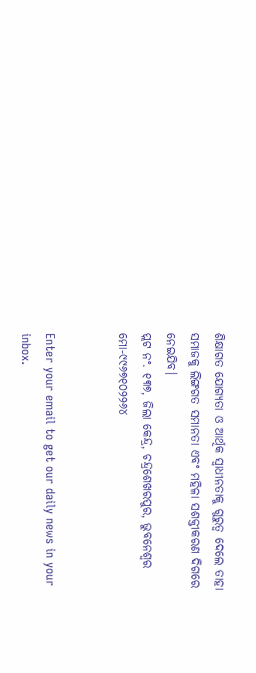ଶିକ୍ଷାଗତ ଯୋଗ୍ୟତା ଓ ଆର୍ଥିକ ସ୍ବାଧୀନତାକୁ ଗୁରୁତ୍ୱ ଦେଲେ ତାହା ସମାଜକୁ ଲିଙ୍ଗଗତ ସମାନତା ଏବଂ ମହିଳା ସଶକ୍ତୀକରଣ ଦିଗରେ ନେଇଯିବ।
ପ୍ଲଟ ନଂ. ୧୩୭, ଜିଲା କେନ୍ଦ୍ର, ଚନ୍ଦ୍ରଶେଖରପୁର, ଭୁବନେଶ୍ୱର
ମୋ-୯୯୬୭୧୦୨୨୬୪


Enter your email to get our daily news in your inbox.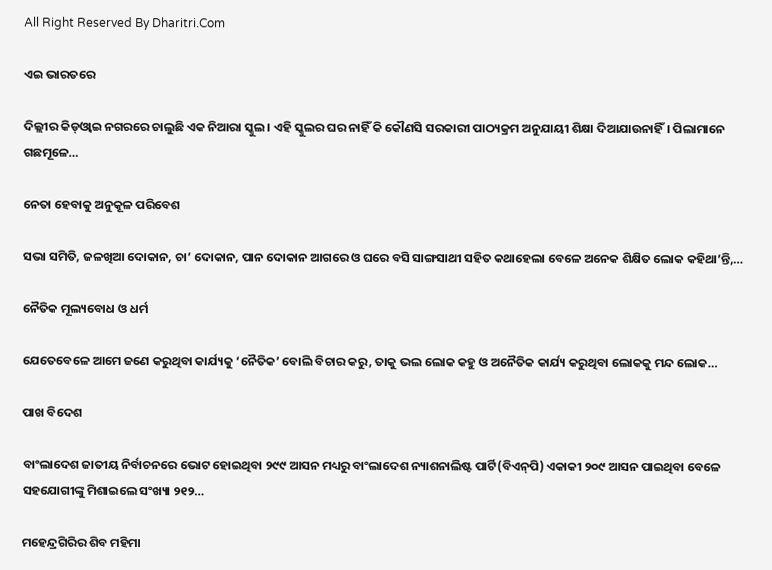All Right Reserved By Dharitri.Com

ଏଇ ଭାରତରେ

ଦିଲ୍ଲୀର କିଡ୍‌ଓ୍ବାଇ ନଗରରେ ଚାଲୁଛି ଏକ ନିଆରା ସ୍କୁଲ। ଏହି ସ୍କୁଲର ଘର ନାହିଁ କି କୌଣସି ସରକାରୀ ପାଠ୍ୟକ୍ରମ ଅନୁଯାୟୀ ଶିକ୍ଷା ଦିଆଯାଉନାହିଁ। ପିଲାମାନେ ଗଛମୂଳେ…

ନେତା ହେବାକୁ ଅନୁକୂଳ ପରିବେଶ

ସଭା ସମିତି, ଜଳଖିଆ ଦୋକାନ, ଚା’ ଦୋକାନ, ପାନ ଦୋକାନ ଆଗରେ ଓ ଘରେ ବସି ସାଙ୍ଗସାଥୀ ସହିତ କଥାହେଲା ବେଳେ ଅନେକ ଶିକ୍ଷିତ ଲୋକ କହିଥା’ନ୍ତି,…

ନୈତିକ ମୂଲ୍ୟବୋଧ ଓ ଧର୍ମ

ଯେତେବେଳେ ଆମେ ଜଣେ କରୁଥିବା କାର୍ଯ୍ୟକୁ ‘ନୈତିକ’ ବୋଲି ବିଚାର କରୁ, ତାକୁ ଭଲ ଲୋକ କହୁ ଓ ଅନୈତିକ କାର୍ଯ୍ୟ କରୁଥିବା ଲୋକକୁ ମନ୍ଦ ଲୋକ…

ପାଖ ବିଦେଶ

ବାଂଲାଦେଶ ଜାତୀୟ ନିର୍ବାଚନରେ ଭୋଟ ହୋଇଥିବା ୨୯୯ ଆସନ ମଧ୍ୟରୁ ବାଂଲାଦେଶ ନ୍ୟାଶନାଲିଷ୍ଟ ପାର୍ଟି(ବିଏନ୍‌ପି) ଏକାକୀ ୨୦୯ ଆସନ ପାଇଥିବା ବେଳେ ସହଯୋଗୀଙ୍କୁ ମିଶାଇଲେ ସଂଖ୍ୟା ୨୧୨…

ମହେନ୍ଦ୍ରଗିରିର ଶିବ ମହିମା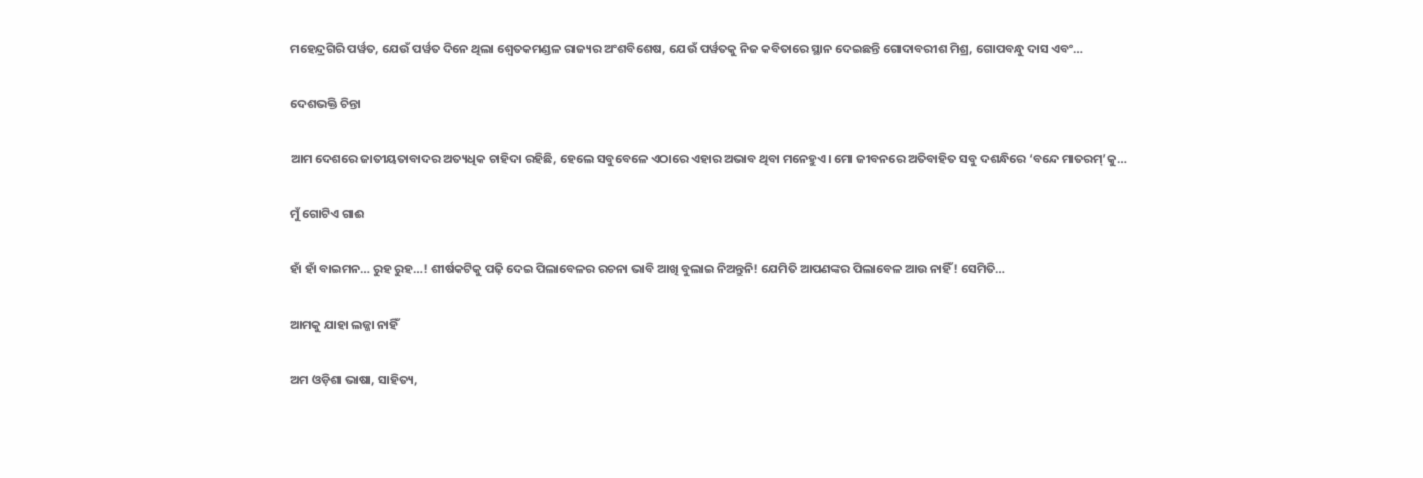ମହେନ୍ଦ୍ରଗିରି ପର୍ୱତ, ଯେଉଁ ପର୍ୱତ ଦିନେ ଥିଲା ଶ୍ୱେତକମଣ୍ଡଳ ରାଜ୍ୟର ଅଂଶବିଶେଷ, ଯେଉଁ ପର୍ୱତକୁ ନିଜ କବିତାରେ ସ୍ଥାନ ଦେଇଛନ୍ତି ଗୋଦାବରୀଶ ମିଶ୍ର, ଗୋପବନ୍ଧୁ ଦାସ ଏବଂ…

ଦେଶଭକ୍ତି ଚିନ୍ତା

ଆମ ଦେଶରେ ଜାତୀୟତାବାଦର ଅତ୍ୟଧିକ ଚାହିଦା ରହିଛି, ହେଲେ ସବୁବେଳେ ଏଠାରେ ଏହାର ଅଭାବ ଥିବା ମନେହୁଏ। ମୋ ଜୀବନରେ ଅତିବାହିତ ସବୁ ଦଶନ୍ଧିରେ ‘ବନ୍ଦେ ମାତରମ୍‌’କୁ…

ମୁଁ ଗୋଟିଏ ଗାଈ

ହାଁ ହାଁ ବାଇମନ… ରୁହ ରୁହ…! ଶୀର୍ଷକଟିକୁ ପଢ଼ି ଦେଇ ପିଲାବେଳର ରଚନା ଭାବି ଆଖି ବୁଲାଇ ନିଅନ୍ତୁନି! ଯେମିତି ଆପଣଙ୍କର ପିଲାବେଳ ଆଉ ନାହିଁ! ସେମିତି…

ଆମକୁ ଯାହା ଲଜ୍ଜା ନାହିଁ

ଅମ ଓଡ଼ିଶା ଭାଷା, ସାହିତ୍ୟ,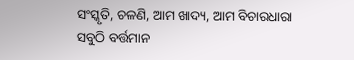ସଂସ୍କୃତି, ଚଳଣି, ଆମ ଖାଦ୍ୟ, ଆମ ବିଚାରଧାରା ସବୁଠି ବର୍ତ୍ତମାନ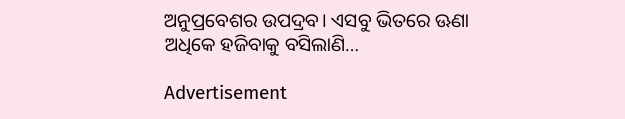ଅନୁପ୍ରବେଶର ଉପଦ୍ରବ। ଏସବୁ ଭିତରେ ଊଣା ଅଧିକେ ହଜିବାକୁ ବସିଲାଣି…

Advertisement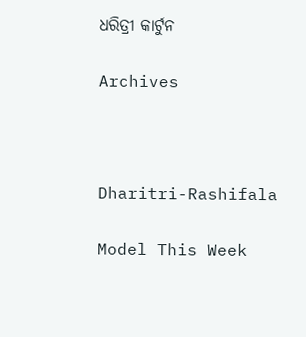ଧରିତ୍ରୀ କାର୍ଟୁନ

Archives



Dharitri-Rashifala

Model This Week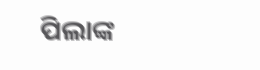ପିଲାଙ୍କ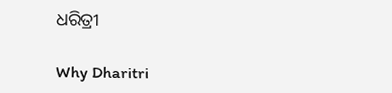ଧରିତ୍ରୀ

Why Dharitri